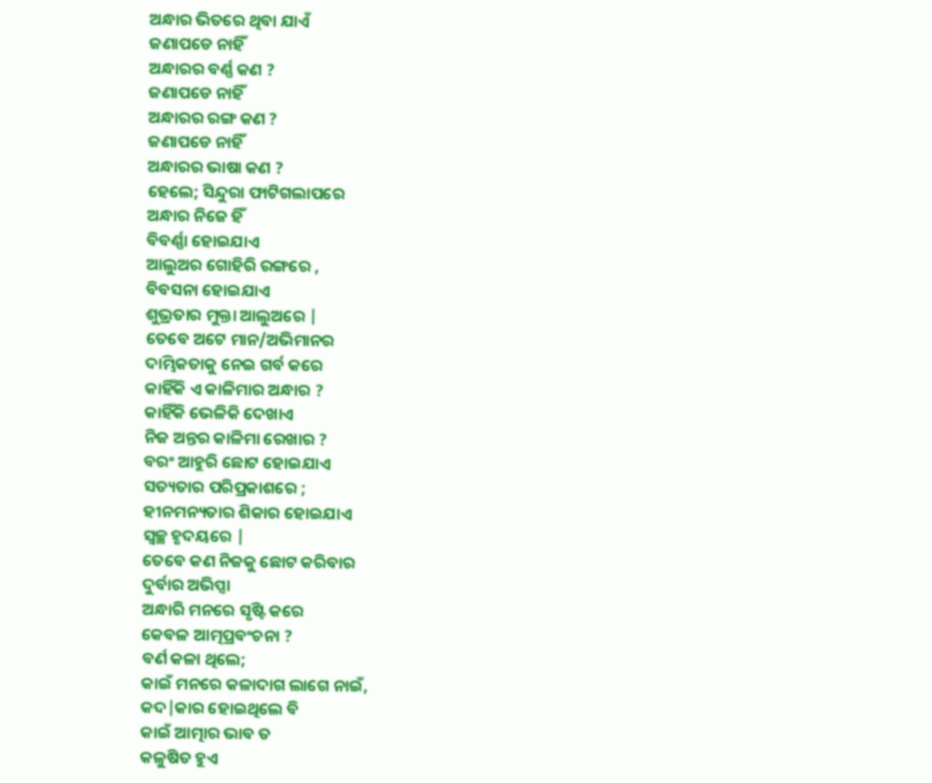ଅନ୍ଧାର ଭିତରେ ଥିବା ଯାଏଁ
ଜଣାପଡେ ନାହିଁ
ଅନ୍ଧାରର ବର୍ଣ୍ଣ କଣ ?
ଜଣାପଡେ ନାହିଁ
ଅନ୍ଧାରର ରଙ୍ଗ କଣ ?
ଜଣାପଡେ ନାହିଁ
ଅନ୍ଧାରର ଭାଷା କଣ ?
ହେଲେ; ସିନ୍ଦୁରା ଫାଟିଗଲାପରେ
ଅନ୍ଧାର ନିଜେ ହିଁ
ବିବର୍ଣ୍ଣା ହୋଇଯାଏ
ଆଲୁଅର ଗୋହିରି ରଙ୍ଗରେ ,
ବିବସନା ହୋଇଯାଏ
ଶୁଭ୍ରତାର ମୁକ୍ତା ଆଲୁଅରେ |
ତେବେ ଅଟେ ମାନ/ଅଭିମାନର
ଦାମ୍ଭିକତାକୁ ନେଇ ଗର୍ବ କରେ
କାହିଁକି ଏ କାଳିମାର ଅନ୍ଧାର ?
କାହିଁକି ଭେଳିକି ଦେଖାଏ
ନିଜ ଅନ୍ତର କାଳିମା ରେଖାର ?
ବରଂ ଆହୁରି ଛୋଟ ହୋଇଯାଏ
ସତ୍ୟତାର ପରିପ୍ରକାଶରେ ;
ହୀନମନ୍ୟତାର ଶିକାର ହୋଇଯାଏ
ସ୍ୱଚ୍ଛ ହୃଦୟରେ |
ତେବେ କଣ ନିଜକୁ ଛୋଟ କରିବାର
ଦୁର୍ବାର ଅଭିପ୍ସା
ଅନ୍ଧାରି ମନରେ ସୃଷ୍ଟି କରେ
କେବଳ ଆତ୍ମପ୍ରବଂଚନା ?
ବର୍ଣ କଳା ଥିଲେ;
କାଇଁ ମନରେ କଳାଦାଗ ଲାଗେ ନାଇଁ,
କଦ|କାର ହୋଇଥିଲେ ବି
କାଇଁ ଆତ୍ମାର ଭାବ ତ
କଳୁଷିତ ହୁଏ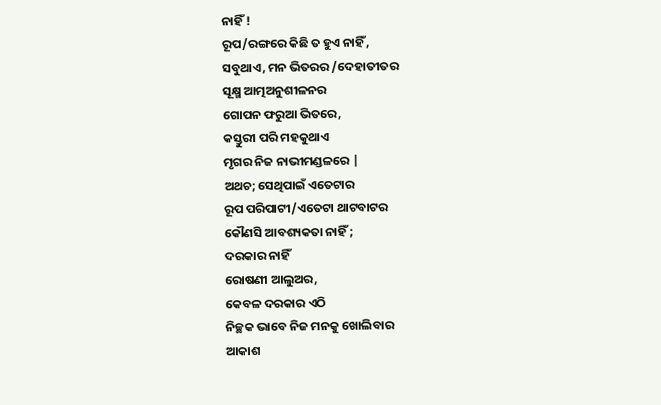ନାହିଁ !
ରୂପ/ରଙ୍ଗରେ କିଛି ତ ହୁଏ ନାହିଁ ,
ସବୁଥାଏ, ମନ ଭିତରର /ଦେହାତୀତର
ସୂକ୍ଷ୍ମ ଆତ୍ମଅନୁଶୀଳନର
ଗୋପନ ଫରୁଆ ଭିତରେ,
କସ୍ତୁରୀ ପରି ମହକୁଥାଏ
ମୃଗର ନିଜ ନାଭୀମଣ୍ଡଳରେ |
ଅଥଚ; ସେଥିପାଇଁ ଏତେଟାର
ରୂପ ପରିପାଟୀ/ଏତେଟା ଥାଟବାଟର
କୌଣସି ଆବଶ୍ୟକତା ନାହିଁ ;
ଦରକାର ନାହିଁ
ରୋଷଣୀ ଆଲୁଅର,
କେବଳ ଦରକାର ଏଠି
ନିଚ୍ଛକ ଭାବେ ନିଜ ମନକୁ ଖୋଲିବାର
ଆକାଶ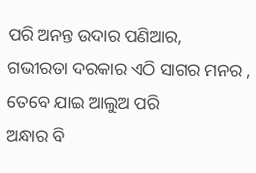ପରି ଅନନ୍ତ ଉଦାର ପଣିଆର,
ଗଭୀରତା ଦରକାର ଏଠି ସାଗର ମନର ,
ତେବେ ଯାଇ ଆଲୁଅ ପରି
ଅନ୍ଧାର ବି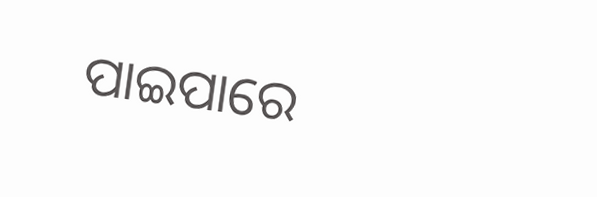ପାଇପାରେ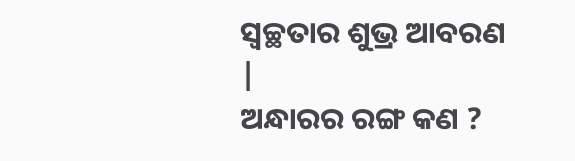ସ୍ବଚ୍ଛତାର ଶୁଭ୍ର ଆବରଣ |
ଅନ୍ଧାରର ରଙ୍ଗ କଣ ?